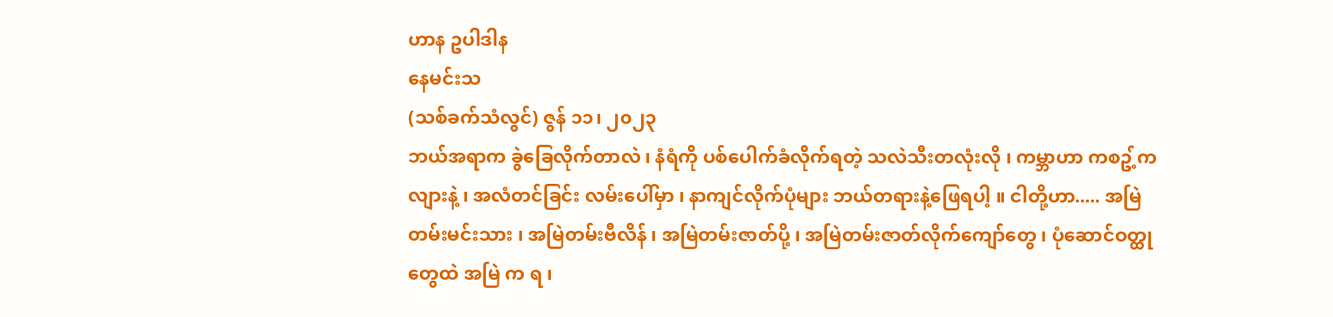ဟာန ဥပါဒါန
နေမင်းသ
(သစ်ခက်သံလွင်) ဇွန် ၁၁၊ ၂၀၂၃
ဘယ်အရာက ခွဲခြေလိုက်တာလဲ ၊ နံရံကို ပစ်ပေါက်ခံလိုက်ရတဲ့ သလဲသီးတလုံးလို ၊ ကမ္ဘာဟာ ကစဥ့်ကလျားနဲ့ ၊ အလံတင်ခြင်း လမ်းပေါ်မှာ ၊ နာကျင်လိုက်ပုံများ ဘယ်တရားနဲ့ဖြေရပါ့ ။ ငါတို့ဟာ..... အမြဲတမ်းမင်းသား ၊ အမြဲတမ်းဗီလိန် ၊ အမြဲတမ်းဇာတ်ပို့ ၊ အမြဲတမ်းဇာတ်လိုက်ကျော်တွေ ၊ ပုံဆောင်ဝတ္ထုတွေထဲ အမြဲ က ရ ၊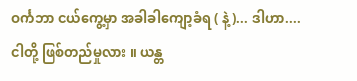ဝင်္ကဘာ ငယ်ကွေ့မှာ အခါခါကျော့ခံရ ( နဲ့ )... ဒါဟာ....ငါတို့ ဖြစ်တည်မှုလား ။ ယန္တ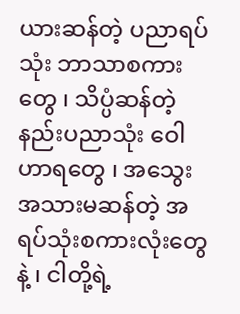ယားဆန်တဲ့ ပညာရပ်သုံး ဘာသာစကားတွေ ၊ သိပ္ပံဆန်တဲ့ နည်းပညာသုံး ဝေါဟာရတွေ ၊ အသွေးအသားမဆန်တဲ့ အရပ်သုံးစကားလုံးတွေနဲ့ ၊ ငါတို့ရဲ့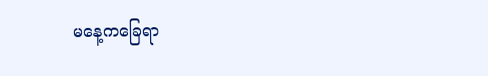မနေ့ကခြေရာ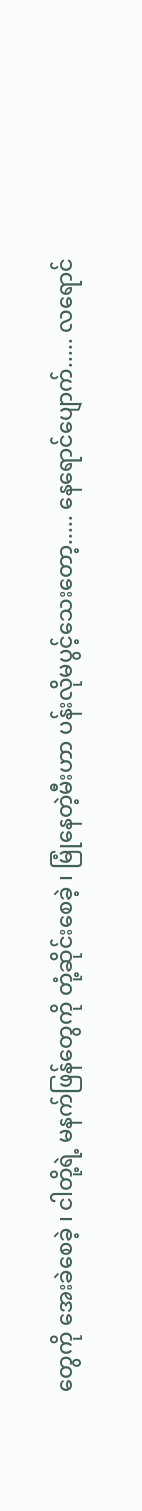တွေကို အေးခဲစေခဲ့ ၊ ငါတို့ရဲ့ မနက်ဖြန်တွေကို တုံ့ဆိုင်းစေခဲ့ ၊ မြုံနေတဲ့မီးဟာ ပန်းလိုမပွင့်သေးတော့..... နေရောင်ပျောက်..... လရောင်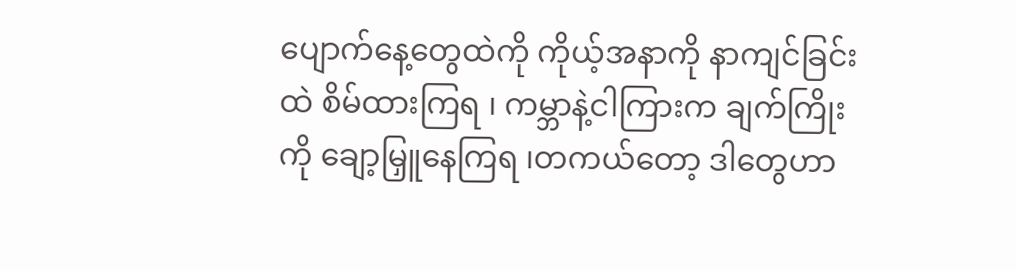ပျောက်နေ့တွေထဲကို ကိုယ့်အနာကို နာကျင်ခြင်းထဲ စိမ်ထားကြရ ၊ ကမ္ဘာနဲ့ငါကြားက ချက်ကြိုးကို ချော့မြှူနေကြရ ၊တကယ်တော့ ဒါတွေဟာ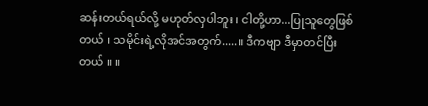ဆန်းတယ်ရယ်လို့ မဟုတ်လှပါဘူး ၊ ငါတို့ဟာ...ပြုသူတွေဖြစ်တယ် ၊ သမိုင်းရဲ့လိုအင်အတွက်.....။ ဒီကဗျာ ဒီမှာတင်ပြီးတယ် ။ ။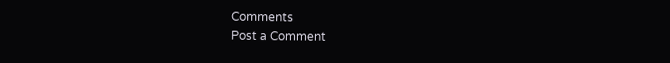Comments
Post a Comment